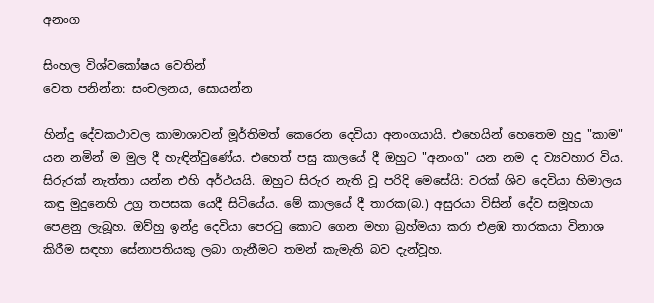අනංග

සිංහල විශ්වකෝෂය වෙතින්
වෙත පනින්න: සංචලනය, සොයන්න

හින්දු දේවකථාවල කාමාශාවන් මූර්තිමත් කෙරෙන දෙවියා අනංගයායි. එහෙයින් හෙතෙම හුදු "කාම" යන නමින් ම මුල දී හැඳින්වුණේය. එහෙත් පසු කාලයේ දී ඔහුට "අනංග" යන නම ද ව්‍යවහාර විය. සිරුරක් නැත්තා යන්න එහි අර්ථයයි. ඔහුට සිරුර නැති වූ පරිදි මෙසේයි: වරක් ශිව දෙවියා හිමාලය කඳු මුදුනෙහි උග්‍ර තපසක යෙදී සිටියේය. මේ කාලයේ දී තාරක(බ.) අසුරයා විසින් දේව සමූහයා පෙළනු ලැබූහ. ඔව්හු ඉන්ද්‍ර දෙවියා පෙරටු කොට ගෙන මහා බ්‍රහ්මයා කරා එළඹ තාරකයා විනාශ කිරීම සඳහා සේනාපතියකු ලබා ගැනීමට තමන් කැමැති බව දැන්වූහ.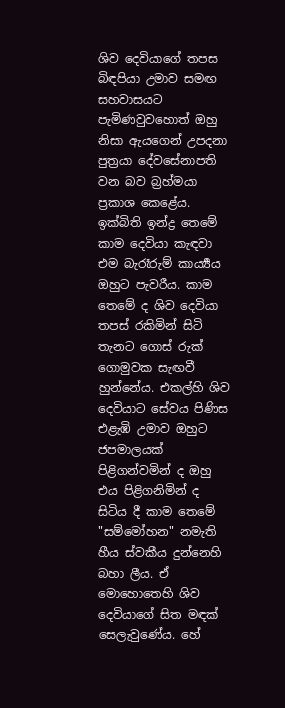ශිව දෙවියාගේ තපස බිඳපියා උමාව සමඟ සහවාසයට පැමිණවුවහොත් ඔහු නිසා ඇයගෙන් උපදනා පුත්‍රයා දේවසේනාපති වන බව බ්‍රහ්මයා ප්‍රකාශ කෙළේය. ඉක්බිති ඉන්ද්‍ර තෙමේ කාම දෙවියා කැඳවා එම බැරෑරුම් කාර්‍ය්‍යය ඔහුට පැවරීය. කාම තෙමේ ද ශිව දෙවියා තපස් රකිමින් සිටි තැනට ගොස් රුක් ගොමුවක සැඟවී හුන්නේය. එකල්හි ශිව දෙවියාට සේවය පිණිස එළැඹි උමාව ඔහුට ජපමාලයක් පිළිගන්වමින් ද ඔහු එය පිළිගනිමින් ද සිටිය දී කාම තෙමේ "සම්මෝහන" නමැති හීය ස්වකීය දුන්නෙහි බහා ලීය. ඒ මොහොතෙහි ශිව දෙවියාගේ සිත මඳක් සෙලැවුණේය. හේ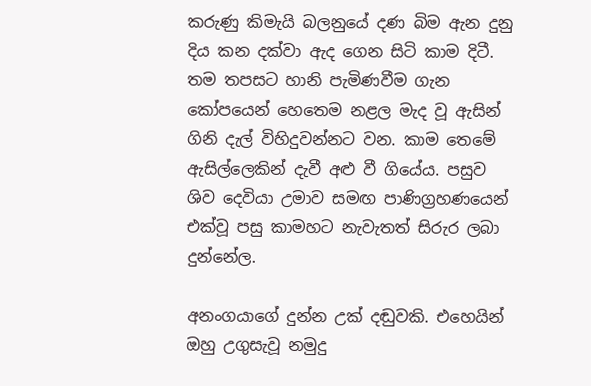කරුණු කිමැයි බලනුයේ දණ බිම ඇන දුනු දිය කන දක්වා ඇද ගෙන සිටි කාම දිටී. තම තපසට හානි පැමිණවීම ගැන කෝපයෙන් හෙතෙම නළල මැද වූ ඇසින් ගිනි දැල් විහිදුවන්නට වන. කාම තෙමේ ඇසිල්ලෙකින් දැවී අළු වී ගියේය. පසුව ශිව දෙවියා උමාව සමඟ පාණිග්‍රහණයෙන් එක්වූ පසු කාමහට නැවැතත් සිරුර ලබා දුන්නේල.

අනංගයාගේ දුන්න උක් දඬුවකි. එහෙයින් ඔහු උගුසැවූ නමුදු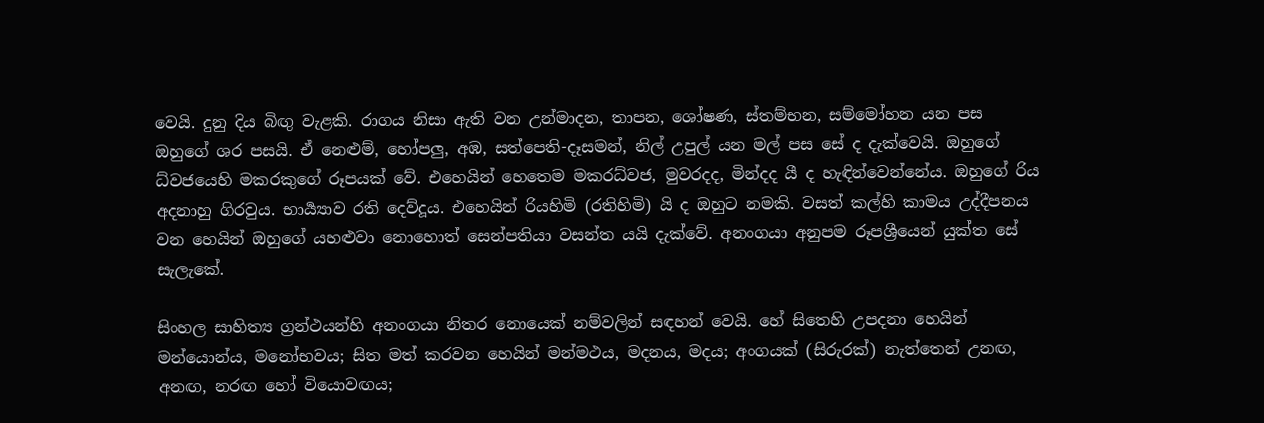වෙයි. දුනු දිය බිඟු වැළකි. රාගය නිසා ඇති වන උන්මාදන, තාපන, ශෝෂණ, ස්තම්භන, සම්මෝහන යන පස ඔහුගේ ශර පසයි. ඒ නෙළුම්, හෝපලු, අඹ, සත්පෙති-දෑසමන්, නිල් උපුල් යන මල් පස සේ ද දැක්වෙයි. ඔහුගේ ධ්වජයෙහි මකරකුගේ රූපයක් වේ. එහෙයින් හෙතෙම මකරධ්වජ, මුවරදද, මින්දද යී ද හැඳින්වෙන්නේය. ඔහුගේ රිය අදනාහු ගිරවුය. භාර්‍ය්‍යාව රති දෙව්දූය. එහෙයින් රියහිමි (රතිහිමි) යි ද ඔහුට නමකි. වසත් කල්හි කාමය උද්දීපනය වන හෙයින් ඔහුගේ යහළුවා නොහොත් සෙන්පතියා වසන්ත යයි දැක්වේ. අනංගයා අනුපම රූපශ්‍රීයෙන් යුක්ත සේ සැලැකේ.

සිංහල සාහිත්‍ය ග්‍රන්ථයන්හි අනංගයා නිතර නොයෙක් නම්වලින් සඳහන් වෙයි. හේ සිතෙහි උපදනා හෙයින් මන්යොන්ය, මනෝභවය; සිත මත් කරවන හෙයින් මන්මථය, මදනය, මදය; අංගයක් (සිරුරක්) නැත්තෙන් උනඟ, අනඟ, නරඟ හෝ වියොවඟය;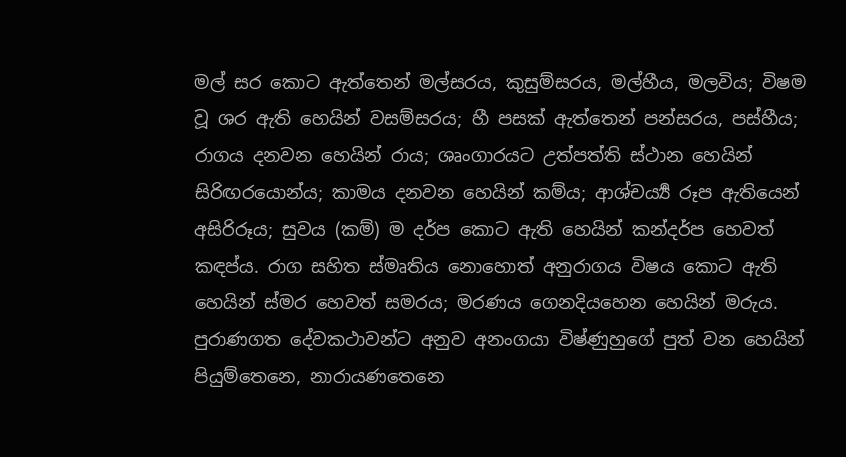මල් සර කොට ඇත්තෙන් මල්සරය, කුසුම්සරය, මල්හීය, මලවිය; විෂම වූ ශර ඇති හෙයින් වසම්සරය; හී පසක් ඇත්තෙන් පන්සරය, පස්හීය; රාගය දනවන හෙයින් රාය; ශෘංගාරයට උත්පත්ති ස්ථාන හෙයින් සිරිඟරයොන්ය; කාමය දනවන හෙයින් කම්ය; ආශ්චර්‍ය්‍ය රූප ඇතියෙන් අසිරිරූය; සුවය (කම්) ම දර්ප කොට ඇති හෙයින් කන්දර්ප හෙවත් කඳප්ය. රාග සහිත ස්මෘතිය නොහොත් අනුරාගය විෂය කොට ඇති හෙයින් ස්මර හෙවත් සමරය; මරණය ගෙනදියහෙන හෙයින් මරුය. පුරාණගත දේවකථාවන්ට අනුව අනංගයා විෂ්ණුහුගේ පුත් වන හෙයින් පියුම්තෙනෙ, නාරායණතෙනෙ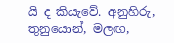යි ද කියැවේ. අනුහිරු, තුනුයොන්, මලඟ,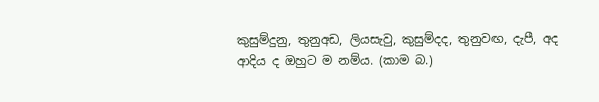කුසුම්දුනු, තුනුඅඩ, ලියසැවු, කුසුම්දද, තුනුවඟ, දැපී, අද ආදිය ද ඔහුට ම නම්ය. (කාම බ.)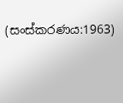(සංස්කරණය:1963)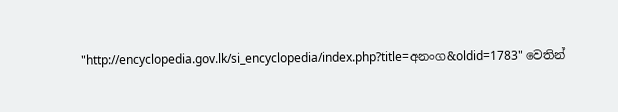"http://encyclopedia.gov.lk/si_encyclopedia/index.php?title=අනංග&oldid=1783" වෙතින්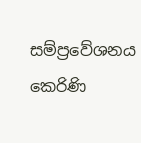සම්ප්‍රවේශනය කෙරිණි